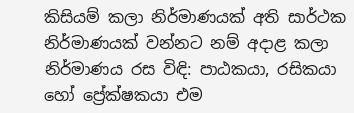කිසියම් කලා නිර්මාණයක් අති සාර්ථක නිර්මාණයක් වන්නට නම් අදාළ කලා නිර්මාණය රස විඳි: පාඨකයා, රසිකයා හෝ ප්‍රේක්ෂකයා එම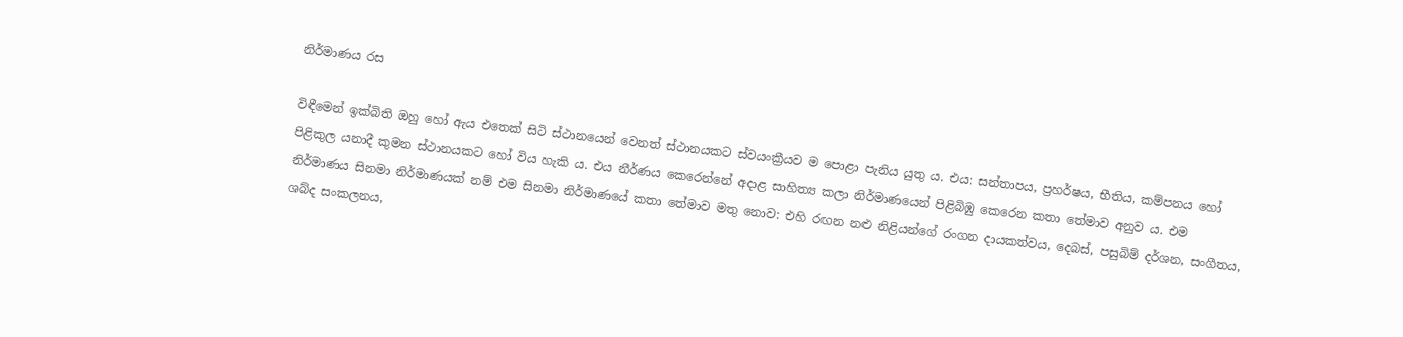නිර්මාණය රස

විඳීමෙන් ඉක්බිති ඔහු හෝ ඇය එතෙක් සිටි ස්ථානයෙන් වෙනත් ස්ථානයකට ස්වයංක්‍රීයව ම පොළා පැනිය යුතු ය. එය: සන්තාපය, ප්‍රහර්ෂය, භීතිය, කම්පනය හෝ පිළිකුල යනාදී කුමන ස්ථානයකට හෝ විය හැකි ය. එය නීර්ණය කෙරෙන්නේ අදාළ සාහිත්‍ය කලා නිර්මාණයෙන් පිළිබිඹු කෙරෙන කතා තේමාව අනුව ය. එම නිර්මාණය සිනමා නිර්මාණයක් නම් එම සිනමා නිර්මාණයේ කතා තේමාව මතු නොව: එහි රඟන නළු නිළියන්ගේ රංගන දායකත්වය, දෙබස්, පසුබිම් දර්ශන, සංගීතය, ශබ්ද සංකලනය,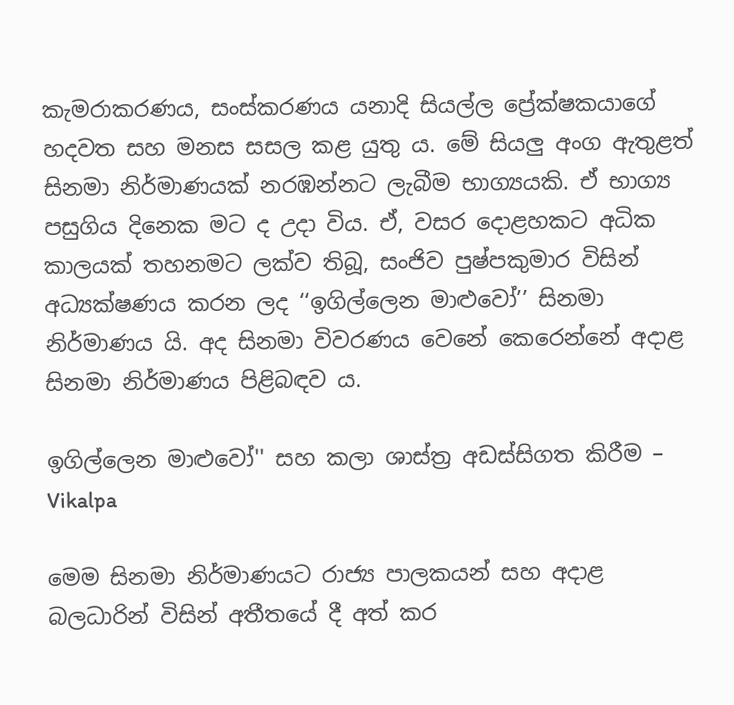කැමරාකරණය, සංස්කරණය යනාදි සියල්ල ප්‍රේක්ෂකයාගේ හදවත සහ මනස සසල කළ යුතු ය. මේ සියලු අංග ඇතුළත් සිනමා නිර්මාණයක් නරඹන්නට ලැබීම භාග්‍යයකි. ඒ භාග්‍ය පසුගිය දිනෙක මට ද උදා විය. ඒ, වසර දොළහකට අධික කාලයක් තහනමට ලක්ව තිබූ, සංජිව පුෂ්පකුමාර විසින් අධ්‍යක්ෂණය කරන ලද ‘‘ඉගිල්ලෙන මාළුවෝ’’ සිනමා නිර්මාණය යි. අද සිනමා විවරණය වෙනේ කෙරෙන්නේ අදාළ සිනමා නිර්මාණය පිළිබඳව ය.

ඉගිල්ලෙන මාළුවෝ'' සහ කලා ශාස්ත්‍ර අඩස්සිගත කිරීම – Vikalpa

මෙම සිනමා නිර්මාණයට රාජ්‍ය පාලකයන් සහ අදාළ බලධාරින් විසින් අතීතයේ දී අත් කර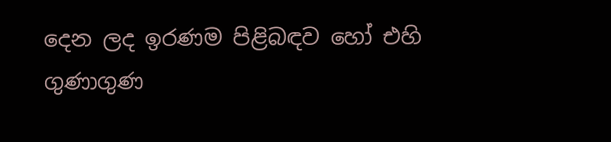දෙන ලද ඉරණම පිළිබඳව හෝ එහි ගුණාගුණ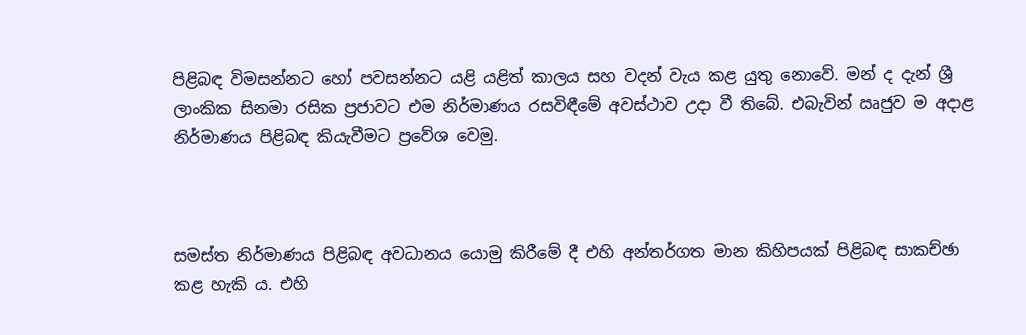පිළිබඳ විමසන්නට හෝ පවසන්නට යළි යළිත් කාලය සහ වදන් වැය කළ යුතු නොවේ. මන් ද දැන් ශ්‍රී ලාංකික සිනමා රසික ප්‍රජාවට එම නිර්මාණය රසවිඳීමේ අවස්ථාව උදා වී තිබේ. එබැවින් ඍජුව ම අදාළ නිර්මාණය පිළිබඳ කියැවීමට ප්‍රවේශ වෙමු.



සමස්ත නිර්මාණය පිළිබඳ අවධානය යොමු කිරීමේ දී එහි අන්තර්ගත මාන කිහිපයක් පිළිබඳ සාකච්ඡා කළ හැකි ය. එහි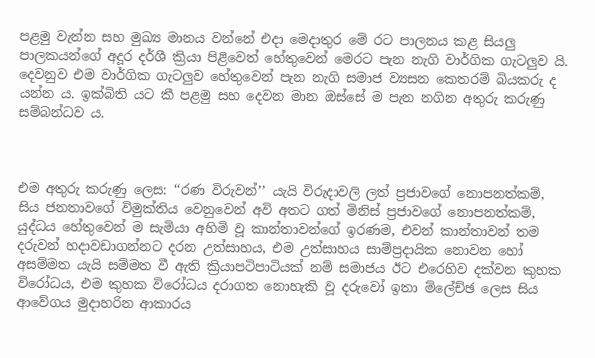පළමු වැන්න සහ මුඛ්‍ය මානය වන්නේ එදා මෙදාතුර මේ රට පාලනය කළ සියලු පාලකයන්ගේ අදූර දර්ශී ක්‍රියා පිළිවෙත් හේතුවෙන් මෙරට පැන නැගි වාර්ගික ගැටලුව යි. දෙවනුව එම වාර්ගික ගැටලුව හේතුවෙන් පැන නැගි සමාජ ව්‍යසන කෙතරම් බියකරු ද යන්න ය. ඉක්බිති යට කී පළමු සහ දෙවන මාන ඔස්සේ ම පැන නගින අතුරු කරුණු සම්බන්ධව ය.



එම අතුරු කරුණු ලෙස: ‘‘රණ විරුවන්’’ යැයි විරුදාවලි ලත් ප්‍රජාවගේ නොපනත්කම්, සිය ජනතාවගේ විමුක්තිය වෙනුවෙන් අවි අතට ගත් මිනිස් ප්‍රජාවගේ නොපනත්කම්, යුද්ධය හේතුවෙන් ම සැමියා අහිමි වූ කාන්තාවන්ගේ ඉරණම, එවන් කාන්තාවන් තම දරුවන් හදාවඩාගන්නට දරන උත්සාහය, එම උත්සාහය සාම්ප්‍රදායික නොවන හෝ අසම්මත යැයි සම්මත වී ඇති ක්‍රියාපටිපාටියක් නම් සමාජය ඊට එරෙහිව දක්වන කුහක විරෝධය, එම කුහක විරෝධය දරාගත නොහැකි වූ දරුවෝ ඉතා ම්ලේච්ඡ ලෙස සිය ආවේගය මුදාහරින ආකාරය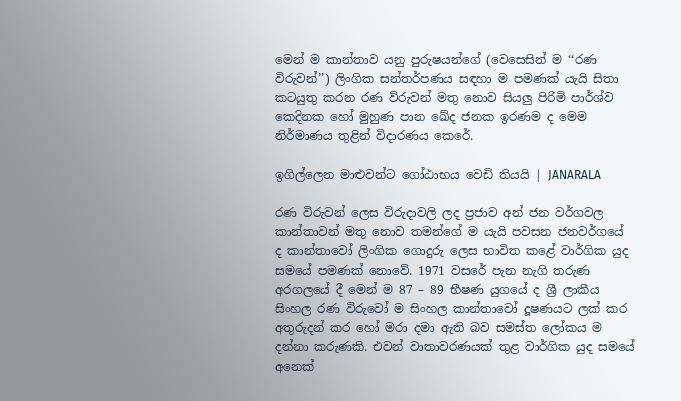මෙන් ම කාන්තාව යනු පුරුෂයන්ගේ (වෙසෙසින් ම ‘‘රණ විරුවන්’’) ලිංගික සන්තර්පණය සඳහා ම පමණක් යැයි සිතා කටයුතු කරන රණ විරුවන් මතු නොව සියලු පිරිමි පාර්ශ්ව කෙදිනක හෝ මුහුණ පාන ඛේද ජනක ඉරණම ද මෙම නිර්මාණය තුළින් විදාරණය කෙරේ.

ඉගිල්ලෙන මාළුවන්ට ගෝඨාභය වෙඩි තියයි | JANARALA

රණ විරුවන් ලෙස විරුදාවලි ලද ප්‍රජාව අන් ජන වර්ගවල කාන්තාවන් මතු නොව තමන්ගේ ම යැයි පවසන ජනවර්ගයේ ද කාන්තාවෝ ලිංගික ගොදුරු ලෙස භාවිත කළේ වාර්ගික යුද සමයේ පමණක් නොවේ. 1971 වසරේ පැන නැගි තරුණ අරගලයේ දී මෙන් ම 87 – 89 භීෂණ යුගයේ ද ශ්‍රී ලාකීය සිංහල රණ විරුවෝ ම සිංහල කාන්තාවෝ දූෂණයට ලක් කර අතුරුදන් කර හෝ මරා දමා ඇති බව සමස්ත ලෝකය ම දන්නා කරුණකි. එවන් වාතාවරණයක් තුළ වාර්ගික යුද සමයේ අනෙක්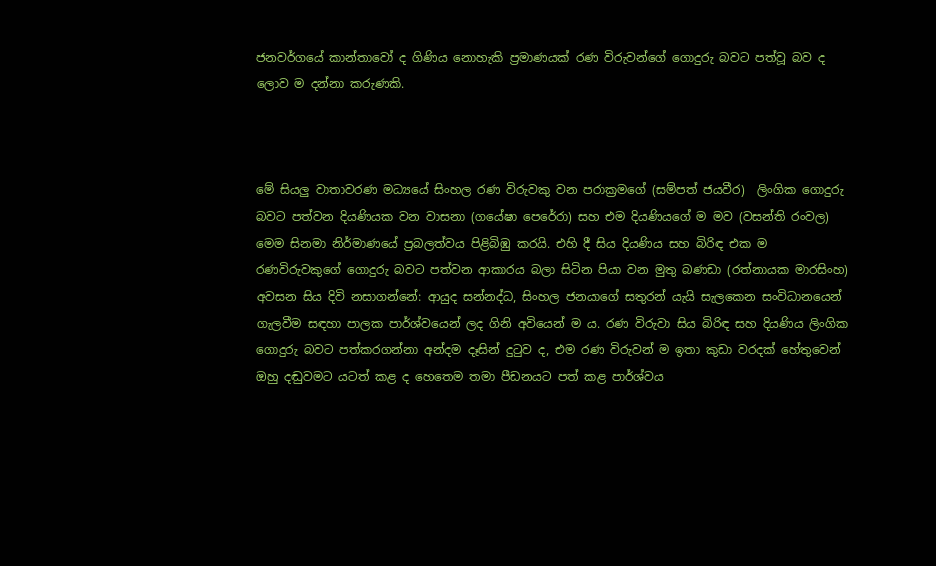ජනවර්ගයේ කාන්තාවෝ ද ගිණිය නොහැකි ප්‍රමාණයක් රණ විරුවන්ගේ ගොදුරු බවට පත්වූ බව ද ලොව ම දන්නා කරුණකි.



මේ සියලු වාතාවරණ මධ්‍යයේ සිංහල රණ විරුවකු වන පරාක්‍රමගේ (සම්පත් ජයවීර)  ලිංගික ගොදුරු බවට පත්වන දියණියක වන වාසනා (ගයේෂා පෙරේරා) සහ එම දියණියගේ ම මව (වසන්ති රංවල) මෙම සිනමා නිර්මාණයේ ප්‍රබලත්වය පිළිබිඹු කරයි. එහි දී සිය දියණිය සහ බිරිඳ එක ම රණවිරුවකුගේ ගොදුරු බවට පත්වන ආකාරය බලා සිටින පියා වන මුතු බණඩා (රත්නායක මාරසිංහ) අවසන සිය දිවි නසාගන්නේ: ආයුද සන්නද්ධ, සිංහල ජනයාගේ සතුරන් යැයි සැලකෙන සංවිධානයෙන් ගැලවීම සඳහා පාලක පාර්ශ්වයෙන් ලද ගිනි අවියෙන් ම ය. රණ විරුවා සිය බිරිඳ සහ දියණිය ලිංගික ගොදුරු බවට පත්කරගන්නා අන්දම දෑසින් දුටුව ද, එම රණ විරුවන් ම ඉතා කුඩා වරදක් හේතුවෙන් ඔහු දඬුවමට යටත් කළ ද හෙතෙම තමා පීඩනයට පත් කළ පාර්ශ්වය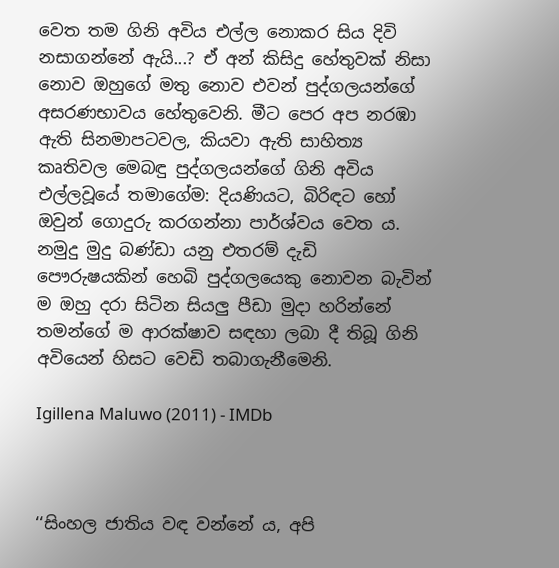වෙත තම ගිනි අවිය එල්ල නොකර සිය දිවි නසාගන්නේ ඇයි...? ඒ අන් කිසිදු හේතුවක් නිසා නොව ඔහුගේ මතු නොව එවන් පුද්ගලයන්ගේ අසරණභාවය හේතුවෙනි. මීට පෙර අප නරඹා ඇති සිනමාපටවල, කියවා ඇති සාහිත්‍ය කෘතිවල මෙබඳු පුද්ගලයන්ගේ ගිනි අවිය එල්ලවූයේ තමාගේම: දියණියට, බිරිඳට හෝ ඔවුන් ගොදුරු කරගන්නා පාර්ශ්වය වෙත ය. නමුදු මුදු බණ්ඩා යනු එතරම් දැඩි පෞරුෂයකින් හෙබි පුද්ගලයෙකු නොවන බැවින් ම ඔහු දරා සිටින සියලු පීඩා මුදා හරින්නේ තමන්ගේ ම ආරක්ෂාව සඳහා ලබා දී තිබූ ගිනි අවියෙන් හිසට වෙඩි තබාගැනීමෙනි.

Igillena Maluwo (2011) - IMDb



‘‘සිංහල ජාතිය වඳ වන්නේ ය, අපි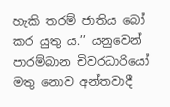හැකි තරම් ජාතිය බෝ කර යුතු ය.’’ යනුවෙන් පාරම්බාන චිවරධාරියෝ මතු නොව අන්තවාදී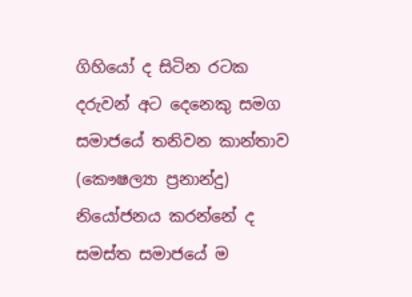ගිහියෝ ද සිටින රටක දරුවන් අට දෙනෙකු සමග සමාජයේ තනිවන කාන්තාව (කෞෂල්‍යා ප්‍රනාන්දු) නියෝජනය කරන්නේ ද සමස්ත සමාජයේ ම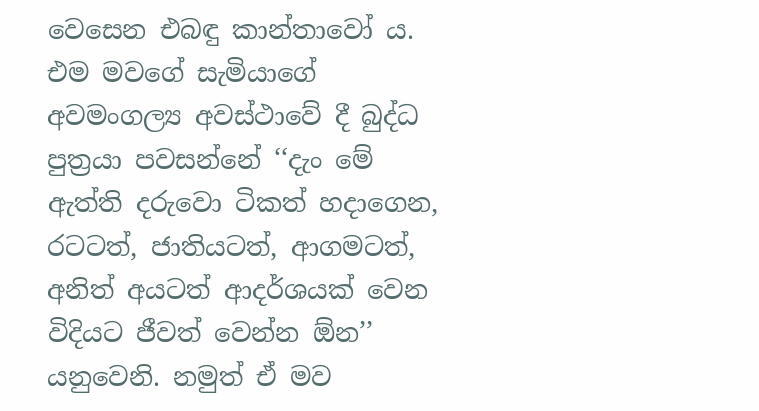වෙසෙන එබඳු කාන්තාවෝ ය. එම මවගේ සැමියාගේ අවමංගල්‍ය අවස්ථාවේ දී බුද්ධ පුත්‍රයා පවසන්නේ ‘‘දැං මේ ඇත්ති දරුවො ටිකත් හදාගෙන, රටටත්, ජාතියටත්, ආගමටත්, අනිත් අයටත් ආදර්ශයක් වෙන විදියට ජීවත් වෙන්න ඕන’’ යනුවෙනි. නමුත් ඒ මව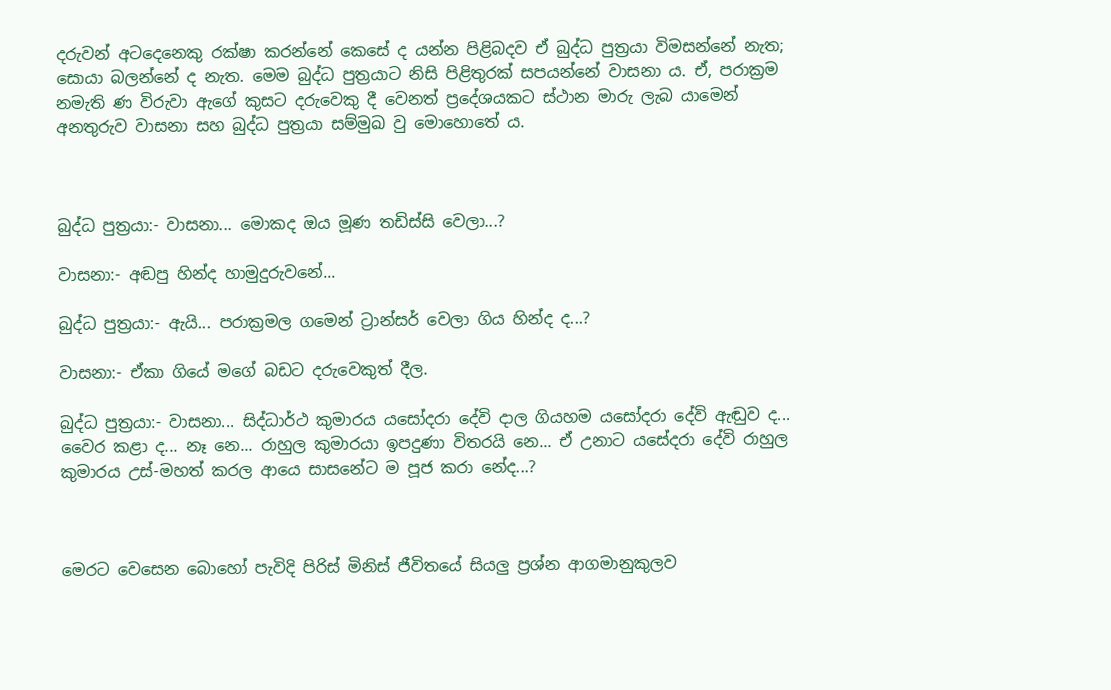දරුවන් අටදෙනෙකු රක්ෂා කරන්නේ කෙසේ ද යන්න පිළිබදව ඒ බුද්ධ පුත්‍රයා විමසන්නේ නැත; සොයා බලන්නේ ද නැත. මෙම බුද්ධ පුත්‍රයාට නිසි පිළිතුරක් සපයන්නේ වාසනා ය. ඒ, පරාක්‍රම නමැති ණ විරුවා ඇගේ කුසට දරුවෙකු දී වෙනත් ප්‍රදේශයකට ස්ථාන මාරු ලැබ යාමෙන් අනතුරුව වාසනා සහ බුද්ධ පුත්‍රයා සම්මුඛ වු මොහොතේ ය.



බුද්ධ පුත්‍රයා:- වාසනා... මොකද ඔය මූණ තඩිස්සි වෙලා...?

වාසනා:- අඬපු හින්ද හාමුදුරුවනේ...

බුද්ධ පුත්‍රයා:- ඇයි... පරාක්‍රමල ගමෙන් ට්‍රාන්සර් වෙලා ගිය හින්ද ද...?

වාසනා:- ඒකා ගියේ මගේ බඩට දරුවෙකුත් දීල.

බුද්ධ පුත්‍රයා:- වාසනා... සිද්ධාර්ථ කුමාරය යසෝදරා දේවි දාල ගියහම යසෝදරා දේවි ඇඬුව ද... වෛර කළා ද... නෑ නෙ... රාහුල කුමාරයා ඉපදුණා විතරයි නෙ... ඒ උනාට යසේදරා දේවි රාහුල කුමාරය උස්-මහත් කරල ආයෙ සාසනේට ම පූජ කරා නේද...?



මෙරට වෙසෙන බොහෝ පැවිදි පිරිස් මිනිස් ජීවිතයේ සියලු ප්‍රශ්න ආගමානුකුලව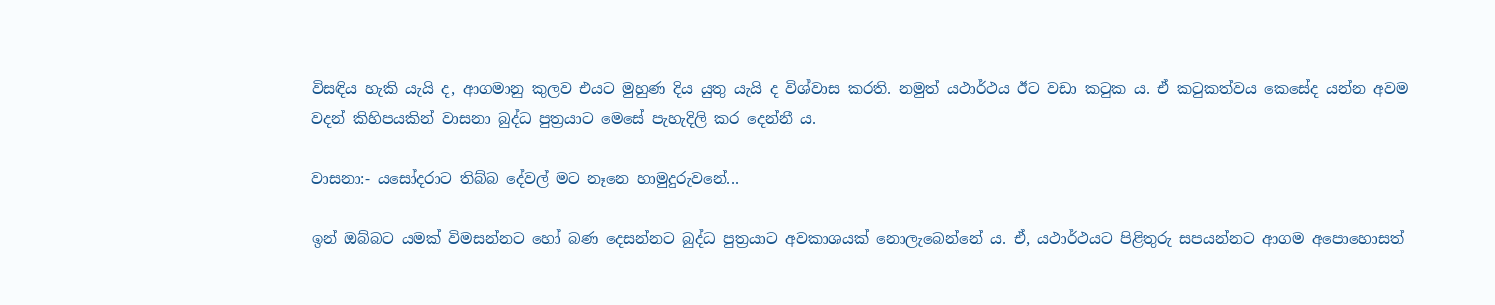විසඳිය හැකි යැයි ද, ආගමානු කුලව එයට මුහුණ දිය යුතු යැයි ද විශ්වාස කරති. නමුත් යථාර්ථය ඊට වඩා කටුක ය. ඒ කටුකත්වය කෙසේද යන්න අවම වදන් කිහිපයකින් වාසනා බුද්ධ පුත්‍රයාට මෙසේ පැහැදිලි කර දෙන්නී ය.

වාසනා:- යසෝදරාට තිබ්බ දේවල් මට නෑනෙ හාමුදුරුවනේ...

ඉන් ඔබ්බට යමක් විමසන්නට හෝ බණ දෙසන්නට බුද්ධ පුත්‍රයාට අවකාශයක් නොලැබෙන්නේ ය. ඒ, යථාර්ථයට පිළිතුරු සපයන්නට ආගම අපොහොසත්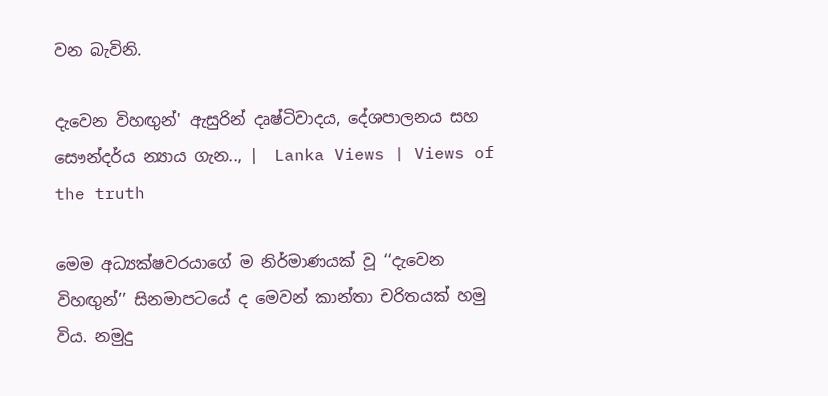වන බැවිනි.

දැවෙන විහඟුන්' ඇසුරින් දෘෂ්ටිවාදය, දේශපාලනය සහ සෞන්දර්ය න්‍යාය ගැන.., |  Lanka Views | Views of the truth

මෙම අධ්‍යක්ෂවරයාගේ ම නිර්මාණයක් වූ ‘‘දැවෙන විහඟුන්’’ සිනමාපටයේ ද මෙවන් කාන්තා චරිතයක් හමු විය. නමුදු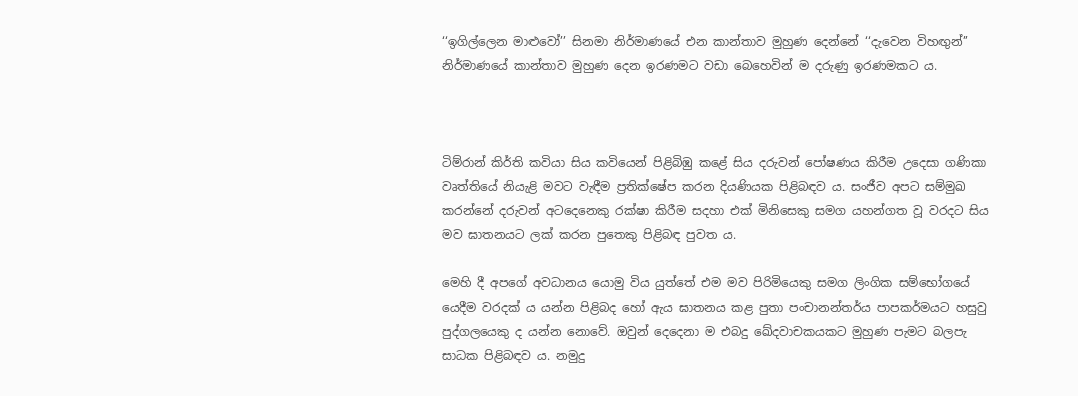‘‘ඉගිල්ලෙන මාළුවෝ’’ සිනමා නිර්මාණයේ එන කාන්තාව මුහුණ දෙන්නේ ‘‘දැවෙන විහඟුන්’’ නිර්මාණයේ කාන්තාව මුහුණ දෙන ඉරණමට වඩා බෙහෙවින් ම දරුණු ඉරණමකට ය.



ටිම්රාන් කිර්ති කවියා සිය කවියෙන් පිළිබිඹු කළේ සිය දරුවන් පෝෂණය කිරීම උදෙසා ගණිකා වෘත්තියේ නියැළි මවට වැඳීම ප්‍රතික්ෂේප කරන දියණියක පිළිබඳව ය. සංජීව අපට සම්මුඛ කරන්නේ දරුවන් අටදෙනෙකු රක්ෂා කිරීම සදහා එක් මිනිසෙකු සමග යහන්ගත වූ වරදට සිය මව ඝාතනයට ලක් කරන පුතෙකු පිළිබඳ පුවත ය.

මෙහි දී අපගේ අවධානය යොමු විය යුත්තේ එම මව පිරිමියෙකු සමග ලිංගික සම්භෝගයේ යෙදීම වරදක් ය යන්න පිළිබද හෝ ඇය ඝාතනය කළ පුතා පංචානන්තර්ය පාපකර්මයට හසුවු පුද්ගලයෙකු ද යන්න නොවේ. ඔවුන් දෙදෙනා ම එබදු ඛේදවාචකයකට මුහුණ පැමට බලපැ සාධක පිළිබඳව ය. නමුදු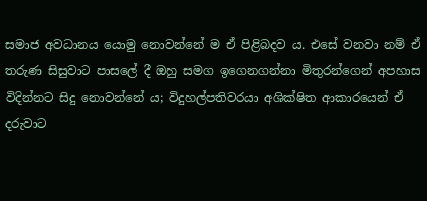සමාජ අවධානය යොමු නොවන්නේ ම ඒ පිළිබදව ය. එසේ වනවා නම් ඒ තරුණ සිසුවාට පාසලේ දී ඔහු සමග ඉගෙනගන්නා මිතුරන්ගෙන් අපහාස විදින්නට සිදු නොවන්නේ ය; විදුහල්පතිවරයා අශික්ෂිත ආකාරයෙන් ඒ දරුවාට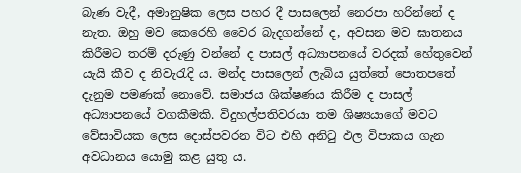බැණ වැදී, අමානුෂික ලෙස පහර දී පාසලෙන් නෙරපා හරින්නේ ද නැත. ඔහු මව කෙරෙහි වෛර බැදගන්නේ ද, අවසන මව ඝාතනය කිරීමට තරම් දරුණු වන්නේ ද පාසල් අධ්‍යාපනයේ වරදක් හේතුවෙන් යැයි කීව ද නිවැරැදි ය. මන්ද පාසලෙන් ලැබිය යුත්තේ පොතපතේ දැනුම පමණක් නොවේ. සමාජය ශික්ෂණය කිරීම ද පාසල් අධ්‍යාපනයේ වගකීමකි. විදුහල්පතිවරයා තම ශිෂ්‍යයාගේ මවට වේසාවියක ලෙස දොස්පවරන විට එහි අනිටු ඵල විපාකය ගැන අවධානය යොමු කළ යුතු ය.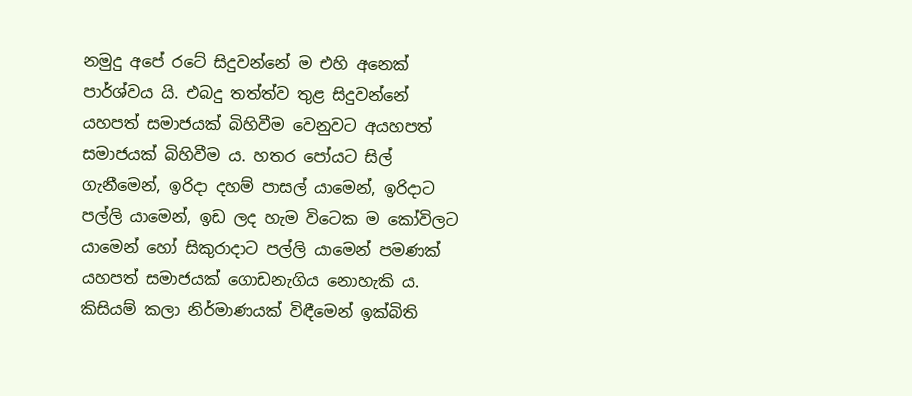නමුදු අපේ රටේ සිදුවන්නේ ම එහි අනෙක් පාර්ශ්වය යි. එබදු තත්ත්ව තුළ සිදුවන්නේ යහපත් සමාජයක් බිහිවීම වෙනුවට අයහපත් සමාජයක් බිහිවීම ය. හතර පෝයට සිල් ගැනීමෙන්, ඉරිදා දහම් පාසල් යාමෙන්, ඉරිදාට පල්ලි යාමෙන්, ඉඩ ලද හැම විටෙක ම කෝවිලට යාමෙන් හෝ සිකුරාදාට පල්ලි යාමෙන් පමණක් යහපත් සමාජයක් ගොඩනැගිය නොහැකි ය. කිසියම් කලා නිර්මාණයක් විඳීමෙන් ඉක්බිති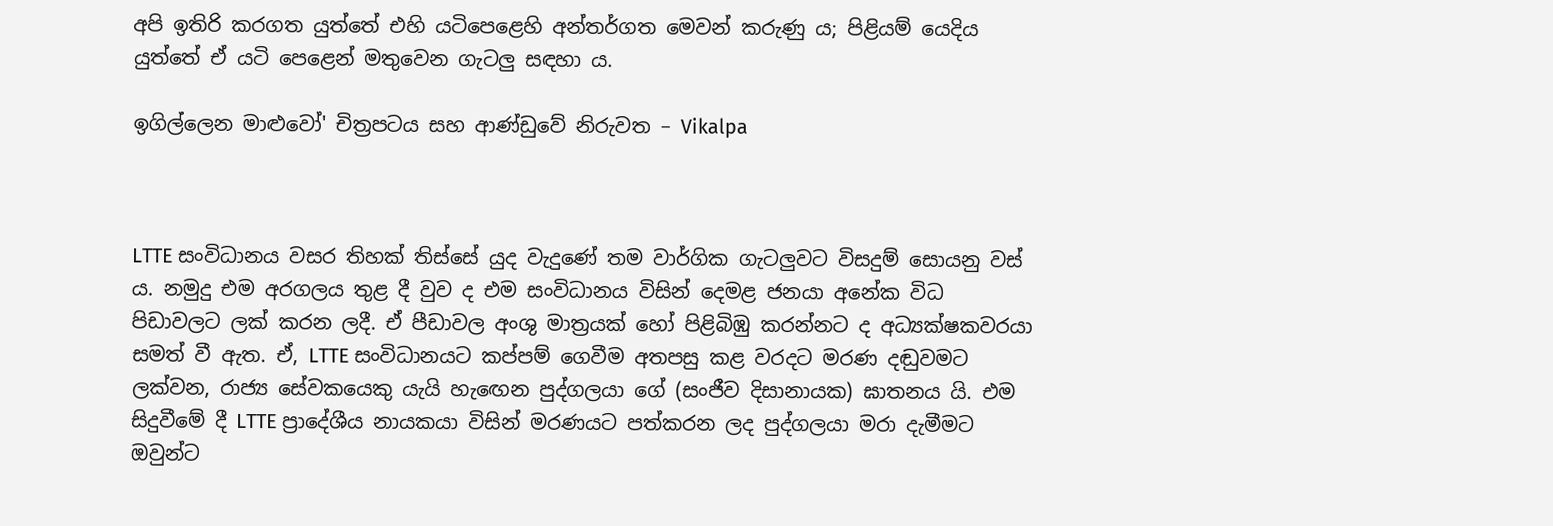අපි ඉතිරි කරගත යුත්තේ එහි යටිපෙළෙහි අන්තර්ගත මෙවන් කරුණු ය; පිළියම් යෙදිය යුත්තේ ඒ යටි පෙළෙන් මතුවෙන ගැටලු සඳහා ය.

ඉගිල්ලෙන මාළුවෝ' චිත්‍රපටය සහ ආණ්ඩුවේ නිරුවත – Vikalpa



LTTE සංවිධානය වසර තිහක් තිස්සේ යුද වැදුණේ තම වාර්ගික ගැටලුවට විසදුම් සොයනු වස් ය. නමුදු එම අරගලය තුළ දී වුව ද එම සංවිධානය විසින් දෙමළ ජනයා අනේක විධ පිඩාවලට ලක් කරන ලදී. ඒ පීඩාවල අංශු මාත්‍රයක් හෝ පිළිබිඹු කරන්නට ද අධ්‍යක්ෂකවරයා සමත් වී ඇත. ඒ, LTTE සංවිධානයට කප්පම් ගෙවීම අතපසු කළ වරදට මරණ දඬුවමට ලක්වන, රාජ්‍ය සේවකයෙකු යැයි හැඟෙන පුද්ගලයා ගේ (සංජීව දිසානායක) ඝාතනය යි. එම සිදුවීමේ දී LTTE ප්‍රාදේශීය නායකයා විසින් මරණයට පත්කරන ලද පුද්ගලයා මරා දැමීමට ඔවුන්ට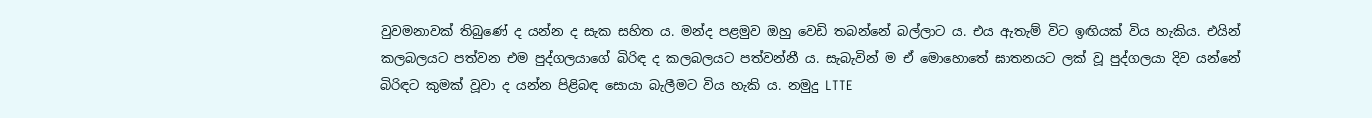වුවමනාවක් තිබුණේ ද යන්න ද සැක සහිත ය. මන්ද පළමුව ඔහු වෙඩි තබන්නේ බල්ලාට ය. එය ඇතැම් විට ඉඟියක් විය හැකිය. එයින් කලබලයට පත්වන එම පුද්ගලයාගේ බිරිඳ ද කලබලයට පත්වන්නී ය. සැබැවින් ම ඒ මොහොතේ ඝාතනයට ලක් වූ පුද්ගලයා දිව යන්නේ බිරිඳට කුමක් වූවා ද යන්න පිළිබඳ සොයා බැලීමට විය හැකි ය. නමුදු LTTE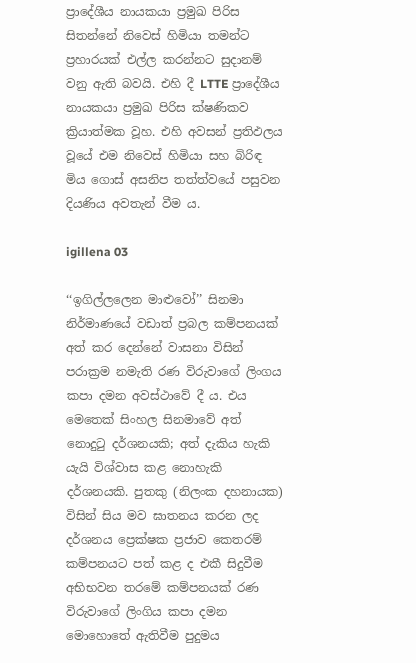ප්‍රාදේශීය නායකයා ප්‍රමුඛ පිරිස සිතන්නේ නිවෙස් හිමියා තමන්ට ප්‍රහාරයක් එල්ල කරන්නට සුදානම් වනු ඇති බවයි. එහි දී LTTE ප්‍රාදේශීය නායකයා ප්‍රමුඛ පිරිස ක්ෂණිකව ක්‍රියාත්මක වූහ. එහි අවසන් ප්‍රතිඵලය වූයේ එම නිවෙස් හිමියා සහ බිරිඳ මිය ගොස් අසනිප තත්ත්වයේ පසුවන දියණිය අවතැන් වීම ය.

igillena 03

‘‘ඉගිල්ලලෙන මාළුවෝ’’ සිනමා නිර්මාණයේ වඩාත් ප්‍රබල කම්පනයක් අත් කර දෙන්නේ වාසනා විසින් පරාක්‍රම නමැති රණ විරුවාගේ ලිංගය කපා දමන අවස්ථාවේ දී ය. එය මෙතෙක් සිංහල සිනමාවේ අත් නොදුටු දර්ශනයකි; අත් දැකිය හැකි යැයි විශ්වාස කළ නොහැකි දර්ශනයකි. පුතකු (නිලංක දහනායක) විසින් සිය මව ඝාතනය කරන ලද දර්ශනය ප්‍රෙක්ෂක ප්‍රජාව කෙතරම් කම්පනයට පත් කළ ද එකී සිදුවීම අභිභවන තරමේ කම්පනයක් රණ විරුවාගේ ලිංගිය කපා දමන මොහොතේ ඇතිවීම පුදුමය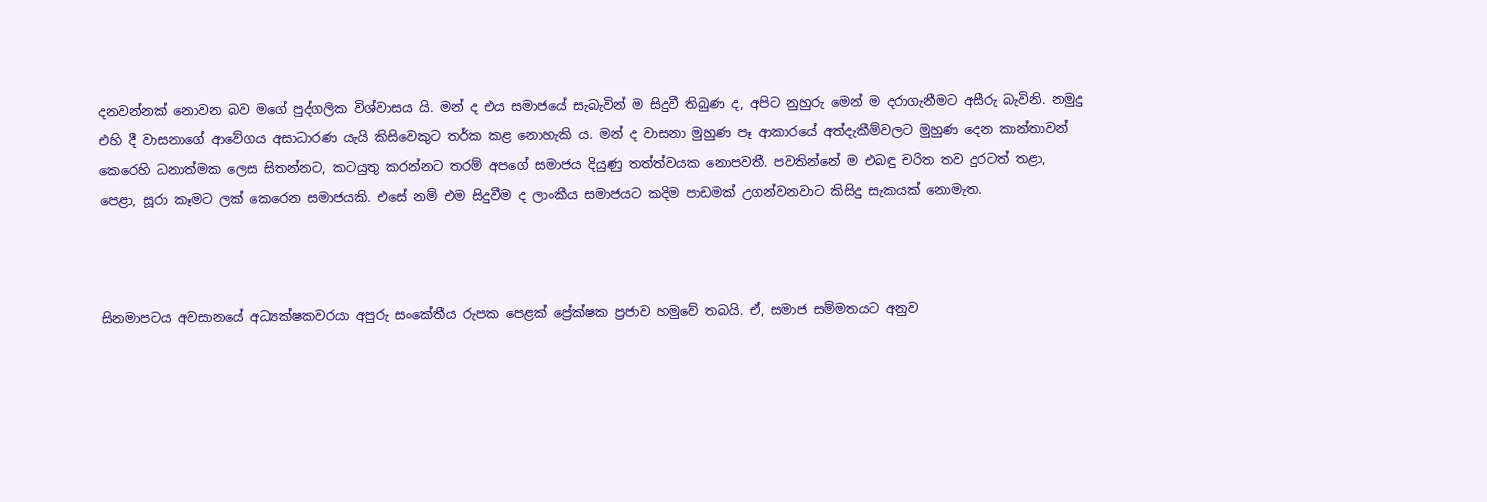දනවන්නක් නොවන බව මගේ පුද්ගලික විශ්වාසය යි. මන් ද එය සමාජයේ සැබැවින් ම සිදුවී තිබුණ ද, අපිට නුහුරු මෙන් ම දරාගැනීමට අසීරු බැවිනි. නමුදු එහි දී වාසනාගේ ආවේගය අසාධාරණ යැයි කිසිවෙකුට තර්ක කළ නොහැකි ය. මන් ද වාසනා මුහුණ පෑ ආකාරයේ අත්දැකීම්වලට මුහුණ දෙන කාන්තාවන් කෙරෙහි ධනාත්මක ලෙස සිතන්නට, කටයුතු කරන්නට තරම් අපගේ සමාජය දියුණු තත්ත්වයක නොපවතී. පවතින්නේ ම එබඳු චරිත තව දුරටත් තළා, පෙළා, සූරා කෑමට ලක් කෙරෙන සමාජයකි. එසේ නම් එම සිදුවීම ද ලාංකීය සමාජයට කදිම පාඩමක් උගන්වනවාට කිසිදු සැකයක් නොමැත.



සිනමාපටය අවසානයේ අධ්‍යක්ෂකවරයා අපුරු සංකේතීය රුපක පෙළක් ප්‍රේක්ෂක ප්‍රජාව හමුවේ තබයි. ඒ, සමාජ සම්මතයට අනුව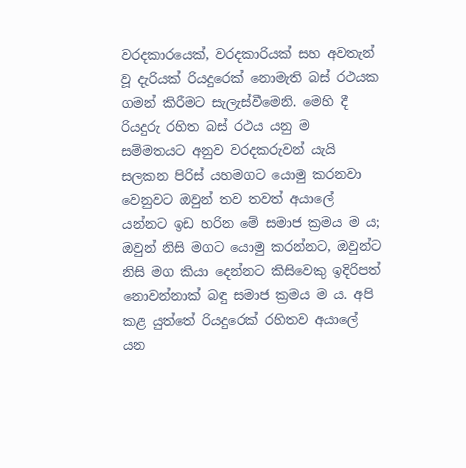වරදකාරයෙක්, වරදකාරියක් සහ අවතැන් වූ දැරියක් රියදුරෙක් නොමැති බස් රථයක ගමන් කිරීමට සැලැස්වීමෙනි. මෙහි දී රියදුරු රහිත බස් රථය යනු ම සම්මතයට අනුව වරදකරුවන් යැයි සලකන පිරිස් යහමගට යොමු කරනවා වෙනුවට ඔවුන් තව තවත් අයාලේ යන්නට ඉඩ හරින මේ සමාජ ක්‍රමය ම ය; ඔවුන් නිසි මගට යොමු කරන්නට, ඔවුන්ට නිසි මග කියා දෙන්නට කිසිවෙකු ඉදිරිපත් නොවන්නාක් බඳු සමාජ ක්‍රමය ම ය. අපි කළ යුත්තේ රියදුරෙක් රහිතව අයාලේ යන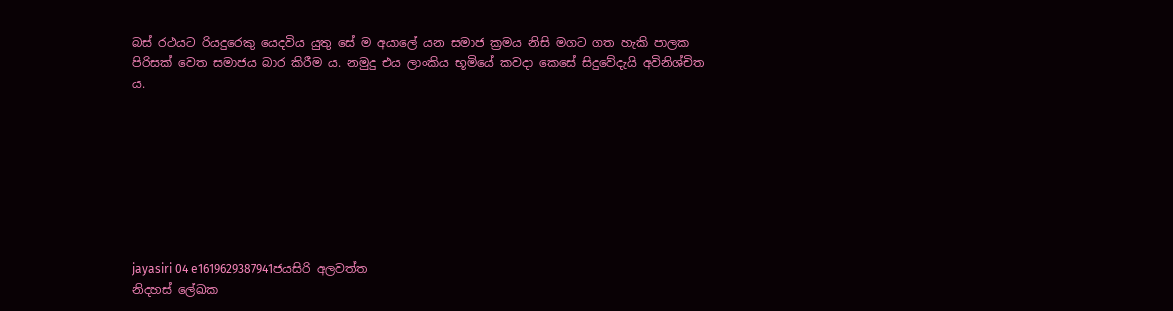බස් රථයට රියදුරෙකු යෙදවිය යුතු සේ ම අයාලේ යන සමාජ ක්‍රමය නිසි මගට ගත හැකි පාලක පිරිසක් වෙත සමාජය බාර කිරීම ය. නමුදු එය ලාංකිය භූමියේ කවදා කෙසේ සිදුවේදැයි අවිනිශ්චිත ය.








jayasiri 04 e1619629387941ජයසිරි අලවත්ත
නිදහස් ලේඛක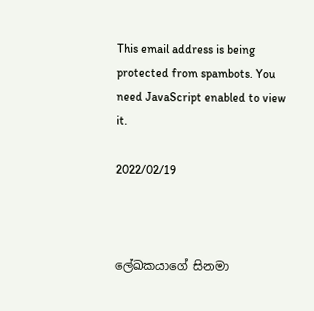This email address is being protected from spambots. You need JavaScript enabled to view it.

2022/02/19



ලේඛකයාගේ සිනමා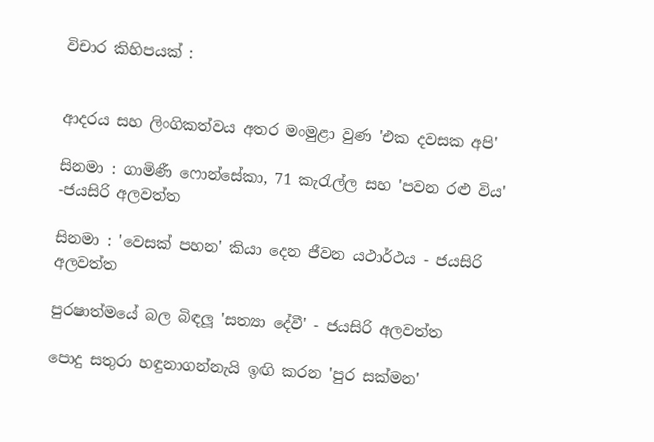විචාර කිහිපයක් :


ආදරය සහ ලිංගිකත්වය අතර මංමුළා වුණ 'එක දවසක අපි'

සිනමා : ගාමිණී ෆොන්සේකා, 71 කැරැල්ල සහ 'පවන රළු විය' -ජයසිරි අලවත්ත

සිනමා : 'වෙසක් පහන' කියා දෙන ජීවන යථාර්ථය - ජයසිරි අලවත්ත

පුරෂාත්මයේ බල බිඳලූ 'සත්‍යා දේවී' - ජයසිරි අලවත්ත

පොදු සතුරා හඳුනාගන්නැයි ඉඟි කරන 'පුර සක්මන'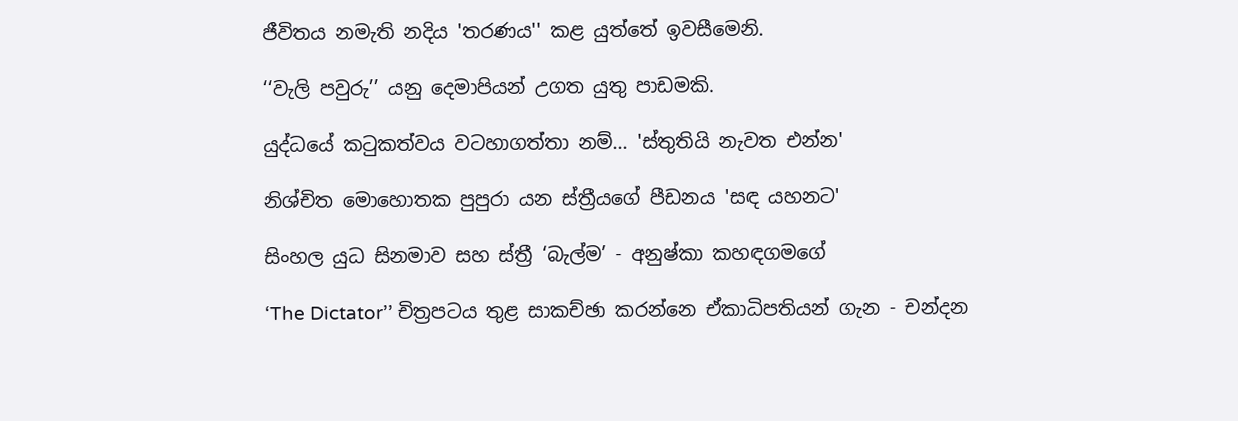ජීවිතය නමැති නදිය 'තරණය'' කළ යුත්තේ ඉවසීමෙනි.

‘‘වැලි පවුරු’’ යනු දෙමාපියන් උගත යුතු පාඩමකි.

යුද්ධයේ කටුකත්වය වටහාගත්තා නම්... 'ස්තුතියි නැවත එන්න'

නිශ්චිත මොහොතක පුපුරා යන ස්ත්‍රීයගේ පීඩනය 'සඳ යහනට'

සිංහල යුධ සිනමාව සහ ස්ත්‍රී ‘බැල්ම’ - අනුෂ්කා කහඳගමගේ

‘The Dictator’’ චිත්‍රපටය තුළ සාකච්ඡා කරන්නෙ ඒකාධිපතියන් ගැන - චන්දන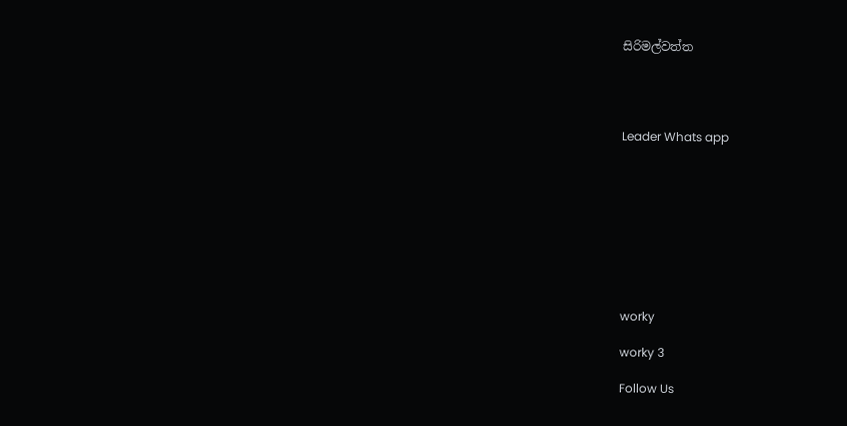සිරිමල්වත්ත




Leader Whats app









worky

worky 3

Follow Us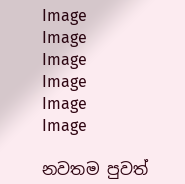Image
Image
Image
Image
Image
Image

නවතම පුවත්